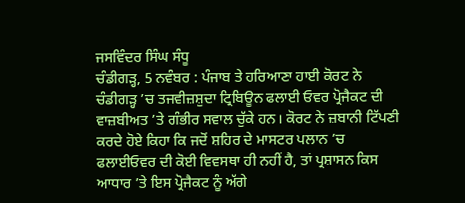ਜਸਵਿੰਦਰ ਸਿੰਘ ਸੰਧੂ
ਚੰਡੀਗੜ੍ਹ, 5 ਨਵੰਬਰ : ਪੰਜਾਬ ਤੇ ਹਰਿਆਣਾ ਹਾਈ ਕੋਰਟ ਨੇ ਚੰਡੀਗੜ੍ਹ ’ਚ ਤਜਵੀਜ਼ਸ਼ੁਦਾ ਟ੍ਰਿਬਿਊਨ ਫਲਾਈ ਓਵਰ ਪ੍ਰੋਜੈਕਟ ਦੀ ਵਾਜ਼ਬੀਅਤ ’ਤੇ ਗੰਭੀਰ ਸਵਾਲ ਚੁੱਕੇ ਹਨ। ਕੋਰਟ ਨੇ ਜ਼ਬਾਨੀ ਟਿੱਪਣੀ ਕਰਦੇ ਹੋਏ ਕਿਹਾ ਕਿ ਜਦੋਂ ਸ਼ਹਿਰ ਦੇ ਮਾਸਟਰ ਪਲਾਨ ’ਚ ਫਲਾਈਓਵਰ ਦੀ ਕੋਈ ਵਿਵਸਥਾ ਹੀ ਨਹੀਂ ਹੈ, ਤਾਂ ਪ੍ਰਸ਼ਾਸਨ ਕਿਸ ਆਧਾਰ ’ਤੇ ਇਸ ਪ੍ਰੋਜੈਕਟ ਨੂੰ ਅੱਗੇ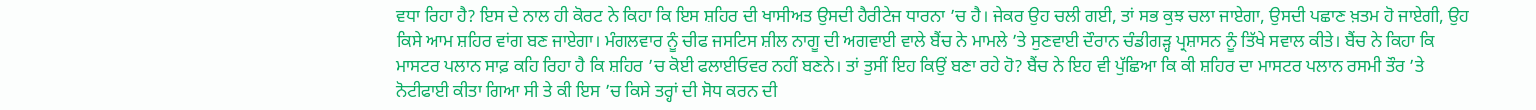ਵਧਾ ਰਿਹਾ ਹੈ? ਇਸ ਦੇ ਨਾਲ ਹੀ ਕੋਰਟ ਨੇ ਕਿਹਾ ਕਿ ਇਸ ਸ਼ਹਿਰ ਦੀ ਖਾਸੀਅਤ ਉਸਦੀ ਹੈਰੀਟੇਜ ਧਾਰਨਾ ’ਚ ਹੈ। ਜੇਕਰ ਉਹ ਚਲੀ ਗਈ, ਤਾਂ ਸਭ ਕੁਝ ਚਲਾ ਜਾਏਗਾ, ਉਸਦੀ ਪਛਾਣ ਖ਼ਤਮ ਹੋ ਜਾਏਗੀ, ਉਹ ਕਿਸੇ ਆਮ ਸ਼ਹਿਰ ਵਾਂਗ ਬਣ ਜਾਏਗਾ। ਮੰਗਲਵਾਰ ਨੂੰ ਚੀਫ ਜਸਟਿਸ ਸ਼ੀਲ ਨਾਗੂ ਦੀ ਅਗਵਾਈ ਵਾਲੇ ਬੈਂਚ ਨੇ ਮਾਮਲੇ ’ਤੇ ਸੁਣਵਾਈ ਦੌਰਾਨ ਚੰਡੀਗੜ੍ਹ ਪ੍ਰਸ਼ਾਸਨ ਨੂੰ ਤਿੱਖੇ ਸਵਾਲ ਕੀਤੇ। ਬੈਂਚ ਨੇ ਕਿਹਾ ਕਿ ਮਾਸਟਰ ਪਲਾਨ ਸਾਫ਼ ਕਹਿ ਰਿਹਾ ਹੈ ਕਿ ਸ਼ਹਿਰ ’ਚ ਕੋਈ ਫਲਾਈਓਵਰ ਨਹੀਂ ਬਣਨੇ। ਤਾਂ ਤੁਸੀਂ ਇਹ ਕਿਉਂ ਬਣਾ ਰਹੇ ਹੋ? ਬੈਂਚ ਨੇ ਇਹ ਵੀ ਪੁੱਛਿਆ ਕਿ ਕੀ ਸ਼ਹਿਰ ਦਾ ਮਾਸਟਰ ਪਲਾਨ ਰਸਮੀ ਤੌਰ ’ਤੇ ਨੋਟੀਫਾਈ ਕੀਤਾ ਗਿਆ ਸੀ ਤੇ ਕੀ ਇਸ ’ਚ ਕਿਸੇ ਤਰ੍ਹਾਂ ਦੀ ਸੋਧ ਕਰਨ ਦੀ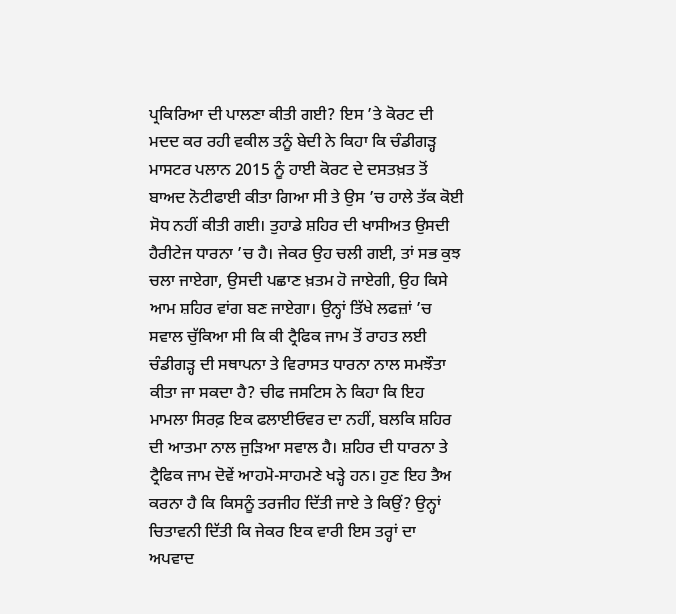ਪ੍ਰਕਿਰਿਆ ਦੀ ਪਾਲਣਾ ਕੀਤੀ ਗਈ? ਇਸ ’ਤੇ ਕੋਰਟ ਦੀ ਮਦਦ ਕਰ ਰਹੀ ਵਕੀਲ ਤਨੂੰ ਬੇਦੀ ਨੇ ਕਿਹਾ ਕਿ ਚੰਡੀਗੜ੍ਹ ਮਾਸਟਰ ਪਲਾਨ 2015 ਨੂੰ ਹਾਈ ਕੋਰਟ ਦੇ ਦਸਤਖ਼ਤ ਤੋਂ ਬਾਅਦ ਨੋਟੀਫਾਈ ਕੀਤਾ ਗਿਆ ਸੀ ਤੇ ਉਸ ’ਚ ਹਾਲੇ ਤੱਕ ਕੋਈ ਸੋਧ ਨਹੀਂ ਕੀਤੀ ਗਈ। ਤੁਹਾਡੇ ਸ਼ਹਿਰ ਦੀ ਖਾਸੀਅਤ ਉਸਦੀ ਹੈਰੀਟੇਜ ਧਾਰਨਾ ’ਚ ਹੈ। ਜੇਕਰ ਉਹ ਚਲੀ ਗਈ, ਤਾਂ ਸਭ ਕੁਝ ਚਲਾ ਜਾਏਗਾ, ਉਸਦੀ ਪਛਾਣ ਖ਼ਤਮ ਹੋ ਜਾਏਗੀ, ਉਹ ਕਿਸੇ ਆਮ ਸ਼ਹਿਰ ਵਾਂਗ ਬਣ ਜਾਏਗਾ। ਉਨ੍ਹਾਂ ਤਿੱਖੇ ਲਫਜ਼ਾਂ ’ਚ ਸਵਾਲ ਚੁੱਕਿਆ ਸੀ ਕਿ ਕੀ ਟ੍ਰੈਫਿਕ ਜਾਮ ਤੋਂ ਰਾਹਤ ਲਈ ਚੰਡੀਗੜ੍ਹ ਦੀ ਸਥਾਪਨਾ ਤੇ ਵਿਰਾਸਤ ਧਾਰਨਾ ਨਾਲ ਸਮਝੌਤਾ ਕੀਤਾ ਜਾ ਸਕਦਾ ਹੈ? ਚੀਫ ਜਸਟਿਸ ਨੇ ਕਿਹਾ ਕਿ ਇਹ ਮਾਮਲਾ ਸਿਰਫ਼ ਇਕ ਫਲਾਈਓਵਰ ਦਾ ਨਹੀਂ, ਬਲਕਿ ਸ਼ਹਿਰ ਦੀ ਆਤਮਾ ਨਾਲ ਜੁੜਿਆ ਸਵਾਲ ਹੈ। ਸ਼ਹਿਰ ਦੀ ਧਾਰਨਾ ਤੇ ਟ੍ਰੈਫਿਕ ਜਾਮ ਦੋਵੇਂ ਆਹਮੋ-ਸਾਹਮਣੇ ਖੜ੍ਹੇ ਹਨ। ਹੁਣ ਇਹ ਤੈਅ ਕਰਨਾ ਹੈ ਕਿ ਕਿਸਨੂੰ ਤਰਜੀਹ ਦਿੱਤੀ ਜਾਏ ਤੇ ਕਿਉਂ? ਉਨ੍ਹਾਂ ਚਿਤਾਵਨੀ ਦਿੱਤੀ ਕਿ ਜੇਕਰ ਇਕ ਵਾਰੀ ਇਸ ਤਰ੍ਹਾਂ ਦਾ ਅਪਵਾਦ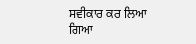ਸਵੀਕਾਰ ਕਰ ਲਿਆ ਗਿਆ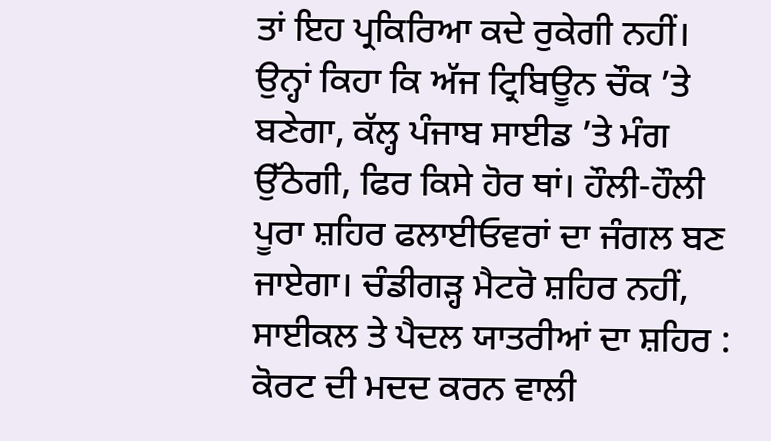ਤਾਂ ਇਹ ਪ੍ਰਕਿਰਿਆ ਕਦੇ ਰੁਕੇਗੀ ਨਹੀਂ। ਉਨ੍ਹਾਂ ਕਿਹਾ ਕਿ ਅੱਜ ਟ੍ਰਿਬਿਊਨ ਚੌਕ ’ਤੇ ਬਣੇਗਾ, ਕੱਲ੍ਹ ਪੰਜਾਬ ਸਾਈਡ ’ਤੇ ਮੰਗ ਉੱਠੇਗੀ, ਫਿਰ ਕਿਸੇ ਹੋਰ ਥਾਂ। ਹੌਲੀ-ਹੌਲੀ ਪੂਰਾ ਸ਼ਹਿਰ ਫਲਾਈਓਵਰਾਂ ਦਾ ਜੰਗਲ ਬਣ ਜਾਏਗਾ। ਚੰਡੀਗੜ੍ਹ ਮੈਟਰੋ ਸ਼ਹਿਰ ਨਹੀਂ, ਸਾਈਕਲ ਤੇ ਪੈਦਲ ਯਾਤਰੀਆਂ ਦਾ ਸ਼ਹਿਰ : ਕੋਰਟ ਦੀ ਮਦਦ ਕਰਨ ਵਾਲੀ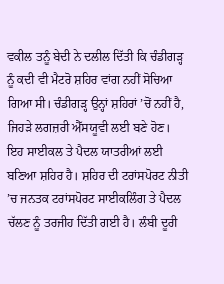ਵਕੀਲ ਤਨੂੰ ਬੇਦੀ ਨੇ ਦਲੀਲ ਦਿੱਤੀ ਕਿ ਚੰਡੀਗੜ੍ਹ ਨੂੰ ਕਦੀ ਵੀ ਮੈਟਰੋ ਸ਼ਹਿਰ ਵਾਂਗ ਨਹੀਂ ਸੋਚਿਆ ਗਿਆ ਸੀ। ਚੰਡੀਗੜ੍ਹ ਉਨ੍ਹਾਂ ਸ਼ਹਿਰਾਂ ’ਚੋਂ ਨਹੀਂ ਹੈ, ਜਿਹੜੇ ਲਗਜ਼ਰੀ ਐੱਸਯੂਵੀ ਲਈ ਬਣੇ ਹੋਣ। ਇਹ ਸਾਈਕਲ ਤੇ ਪੈਦਲ ਯਾਤਰੀਆਂ ਲਈ ਬਣਿਆ ਸ਼ਹਿਰ ਹੈ। ਸ਼ਹਿਰ ਦੀ ਟਰਾਂਸਪੋਰਟ ਨੀਤੀ ’ਚ ਜਨਤਕ ਟਰਾਂਸਪੋਰਟ ਸਾਈਕਲਿੰਗ ਤੇ ਪੈਦਲ ਚੱਲਣ ਨੂੰ ਤਰਜੀਹ ਦਿੱਤੀ ਗਈ ਹੈ। ਲੰਬੀ ਦੂਰੀ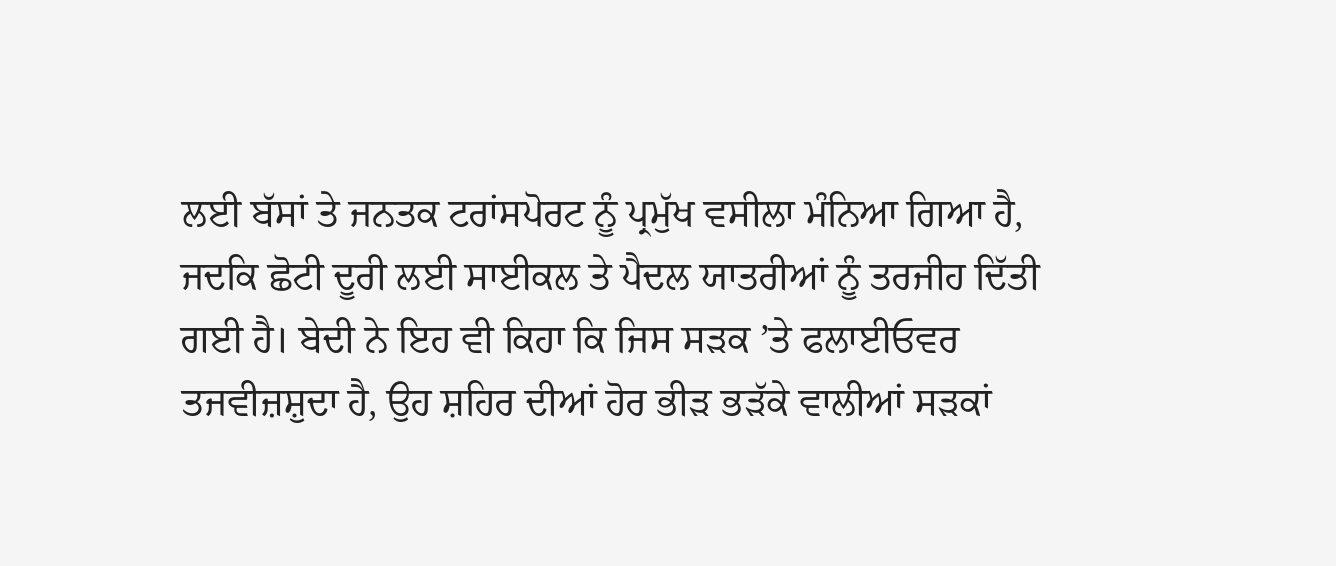ਲਈ ਬੱਸਾਂ ਤੇ ਜਨਤਕ ਟਰਾਂਸਪੋਰਟ ਨੂੰ ਪ੍ਰਮੁੱਖ ਵਸੀਲਾ ਮੰਨਿਆ ਗਿਆ ਹੈ, ਜਦਕਿ ਛੋਟੀ ਦੂਰੀ ਲਈ ਸਾਈਕਲ ਤੇ ਪੈਦਲ ਯਾਤਰੀਆਂ ਨੂੰ ਤਰਜੀਹ ਦਿੱਤੀ ਗਈ ਹੈ। ਬੇਦੀ ਨੇ ਇਹ ਵੀ ਕਿਹਾ ਕਿ ਜਿਸ ਸੜਕ ’ਤੇ ਫਲਾਈਓਵਰ ਤਜਵੀਜ਼ਸ਼ੁਦਾ ਹੈ, ਉਹ ਸ਼ਹਿਰ ਦੀਆਂ ਹੋਰ ਭੀੜ ਭੜੱਕੇ ਵਾਲੀਆਂ ਸੜਕਾਂ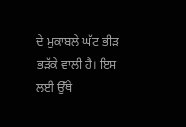ਦੇ ਮੁਕਾਬਲੇ ਘੱਟ ਭੀੜ ਭੜੱਕੇ ਵਾਲੀ ਹੈ। ਇਸ ਲਈ ਉੱਥੇ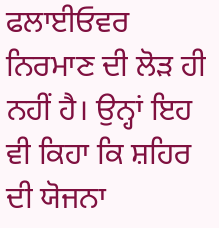ਫਲਾਈਓਵਰ ਨਿਰਮਾਣ ਦੀ ਲੋੜ ਹੀ ਨਹੀਂ ਹੈ। ਉਨ੍ਹਾਂ ਇਹ ਵੀ ਕਿਹਾ ਕਿ ਸ਼ਹਿਰ ਦੀ ਯੋਜਨਾ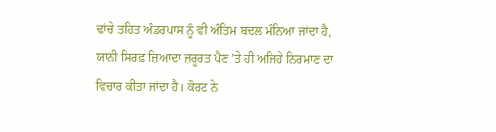ਢਾਂਚੇ ਤਹਿਤ ਅੰਡਰਪਾਸ ਨੂੰ ਵੀ ਅੰਤਿਮ ਬਦਲ ਮੰਨਿਆ ਜਾਂਦਾ ਹੈ, ਯਾਨੀ ਸਿਰਫ਼ ਜ਼ਿਆਦਾ ਜ਼ਰੂਰਤ ਪੈਣ ’ਤੇ ਹੀ ਅਜਿਹੇ ਨਿਰਮਾਣ ਦਾ ਵਿਚਾਰ ਕੀਤਾ ਜਾਂਦਾ ਹੈ। ਕੋਰਟ ਨੇ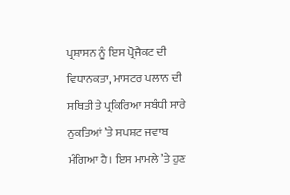ਪ੍ਰਸ਼ਾਸਨ ਨੂੰ ਇਸ ਪ੍ਰੋਜੈਕਟ ਦੀ ਵਿਧਾਨਕਤਾ, ਮਾਸਟਰ ਪਲਾਨ ਦੀ ਸਥਿਤੀ ਤੇ ਪ੍ਰਕਿਰਿਆ ਸਬੰਧੀ ਸਾਰੇ ਨੁਕਤਿਆਂ ’ਤੇ ਸਪਸ਼ਟ ਜਵਾਬ ਮੰਗਿਆ ਹੈ। ਇਸ ਮਾਮਲੇ ’ਤੇ ਹੁਣ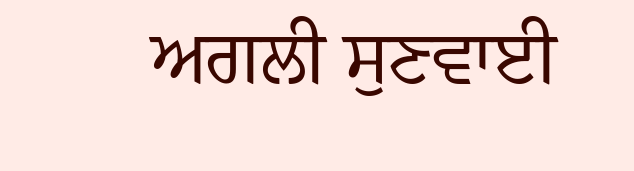ਅਗਲੀ ਸੁਣਵਾਈ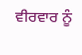ਵੀਰਵਾਰ ਨੂੰ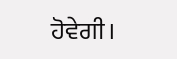ਹੋਵੇਗੀ।